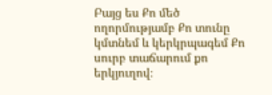Բայց ես Քո մեծ ողորմությամբ Քո տունը կմտնեմ և կերկրպագեմ Քո սուրբ տաճարում քո երկյուղով։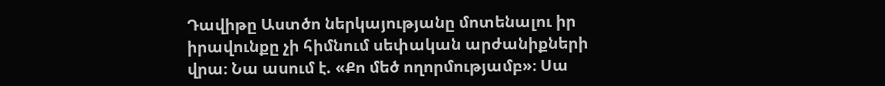Դավիթը Աստծո ներկայությանը մոտենալու իր իրավունքը չի հիմնում սեփական արժանիքների վրա։ Նա ասում է. «Քո մեծ ողորմությամբ»։ Սա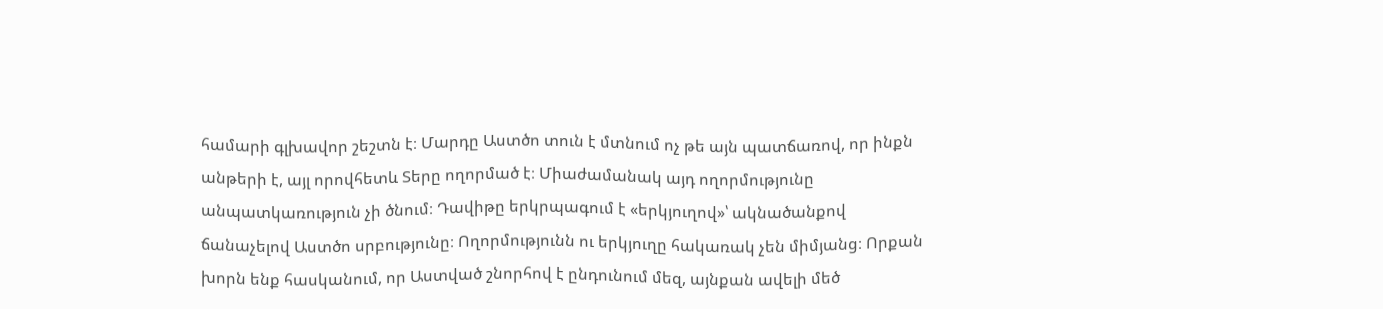համարի գլխավոր շեշտն է։ Մարդը Աստծո տուն է մտնում ոչ թե այն պատճառով, որ ինքն անթերի է, այլ որովհետև Տերը ողորմած է։ Միաժամանակ այդ ողորմությունը անպատկառություն չի ծնում։ Դավիթը երկրպագում է «երկյուղով»՝ ակնածանքով ճանաչելով Աստծո սրբությունը։ Ողորմությունն ու երկյուղը հակառակ չեն միմյանց։ Որքան խորն ենք հասկանում, որ Աստված շնորհով է ընդունում մեզ, այնքան ավելի մեծ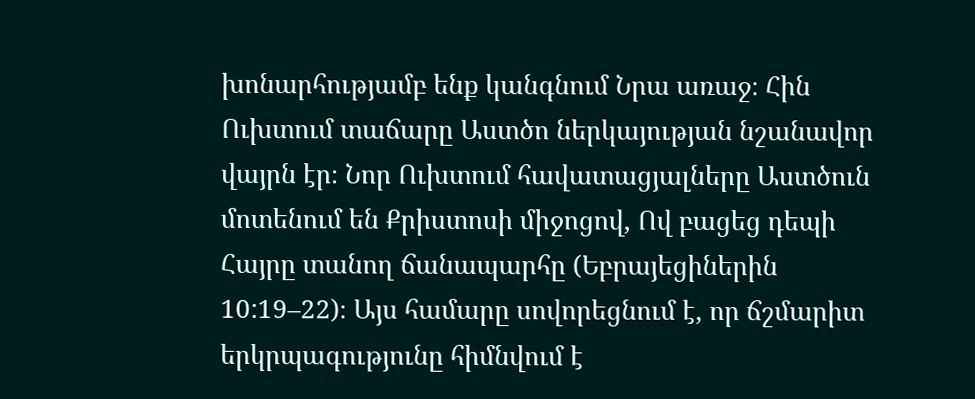խոնարհությամբ ենք կանգնում Նրա առաջ։ Հին Ուխտում տաճարը Աստծո ներկայության նշանավոր վայրն էր։ Նոր Ուխտում հավատացյալները Աստծուն մոտենում են Քրիստոսի միջոցով, Ով բացեց դեպի Հայրը տանող ճանապարհը (Եբրայեցիներին 10:19–22)։ Այս համարը սովորեցնում է, որ ճշմարիտ երկրպագությունը հիմնվում է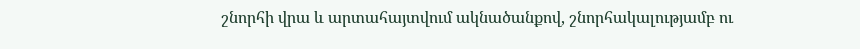շնորհի վրա և արտահայտվում ակնածանքով, շնորհակալությամբ ու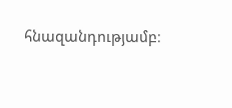հնազանդությամբ։